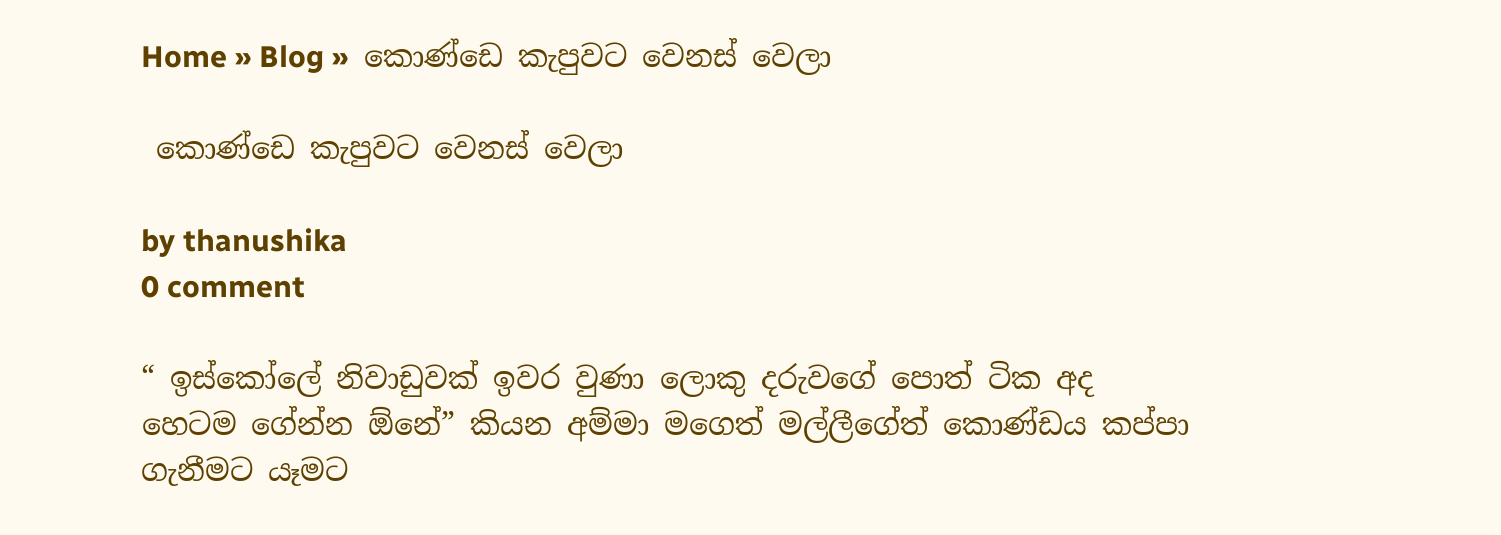Home » Blog »  කොණ්ඩෙ කැපුවට වෙනස් වෙලා

 කොණ්ඩෙ කැපුවට වෙනස් වෙලා

by thanushika
0 comment

“ ඉස්කෝලේ නිවාඩුවක් ඉවර වුණා ලොකු දරුවගේ පොත් ටික අද හෙටම ගේන්න ඕනේ” කියන අම්මා මගෙත් මල්ලීගේත් කොණ්ඩය කප්පා ගැනීමට යෑමට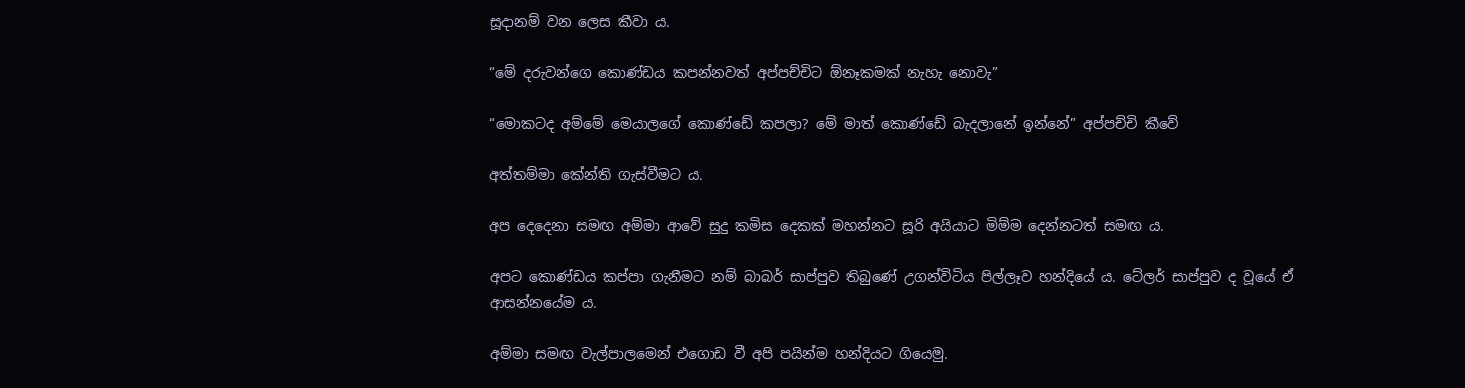සූදානම් වන ලෙස කීවා ය.

“මේ දරුවන්ගෙ කොණ්ඩය කපන්නවත් අප්පච්චිට ඕනෑකමක් නැහැ නොවැ”

“මොකටද අම්මේ මෙයාලගේ කොණ්ඩේ කපලා? මේ මාත් කොණ්ඩේ බැදලානේ ඉන්නේ” අප්පච්චි කීවේ

අත්තම්මා කේන්ති ගැස්වීමට ය.

අප දෙදෙනා සමඟ අම්මා ආවේ සුදු කමිස දෙකක් මහන්නට සූරි අයියාට මිම්ම දෙන්නටත් සමඟ ය.

අපට කොණ්ඩය කප්පා ගැනීමට නම් බාබර් සාප්පුව තිබුණේ උගන්විටිය පිල්ලෑව හන්දියේ ය. ටේලර් සාප්පුව ද වූයේ ඒ ආසන්නයේම ය.

අම්මා සමඟ වැල්පාලමෙන් එගොඩ වී අපි පයින්ම හන්දියට ගියෙමු.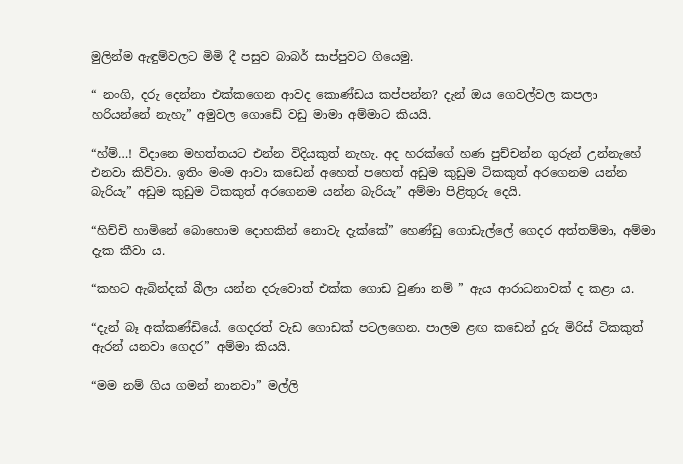මුලින්ම ඇඳුම්වලට මිමි දී පසුව බාබර් සාප්පුවට ගියෙමු.

“ නංගි, දරු දෙන්නා එක්කගෙන ආවද කොණ්ඩය කප්පන්න? දැන් ඔය ගෙවල්වල කපලා හරියන්නේ නැහැ” අමුවල ගොඩේ වඩු මාමා අම්මාට කියයි.

“හ්ම්…! විදානෙ මහත්තයට එන්න විදියකුත් නැහැ. අද හරක්ගේ හණ පුච්චන්න ගුරුන් උන්නැහේ එනවා කිව්වා. ඉතිං මංම ආවා කඩෙන් අහෙත් පහෙත් අඩුම කුඩුම ටිකකුත් අරගෙනම යන්න බැරියැ” අඩුම කුඩුම ටිකකුත් අරගෙනම යන්න බැරියැ” අම්මා පිළිතුරු දෙයි.

“හිච්චි හාමිනේ බොහොම දොහකින් නොවැ දැක්කේ” හෙණ්ඩු ගොඩැල්ලේ ගෙදර අත්තම්මා, අම්මා දැක කීවා ය.

“කහට ඇබින්දක් බීලා යන්න දරුවොත් එක්ක ගොඩ වුණා නම් ” ඇය ආරාධනාවක් ද කළා ය.

“දැන් බෑ අක්කණ්ඩියේ. ගෙදරත් වැඩ ගොඩක් පටලගෙන. පාලම ළඟ කඩෙන් දුරු මිරිස් ටිකකුත් ඇරන් යනවා ගෙදර” අම්මා කියයි.

“මම නම් ගිය ගමන් නානවා” මල්ලි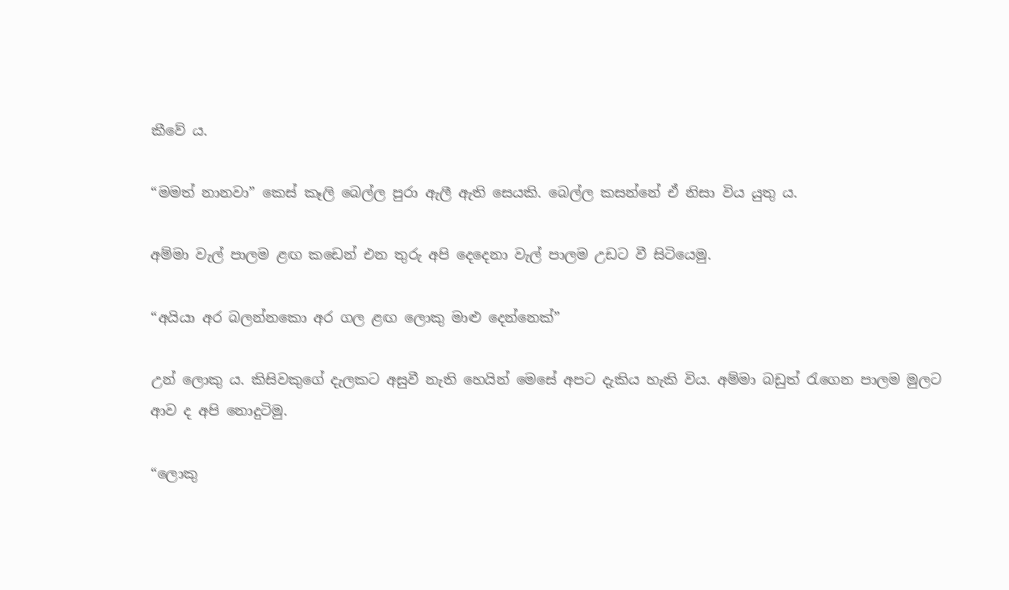කීවේ ය.

“මමත් නානවා” කෙස් කෑලි බෙල්ල පුරා ඇලී ඇති සෙයකි. බෙල්ල කසන්නේ ඒ නිසා විය යුතු ය.

අම්මා වැල් පාලම ළඟ කඩෙන් එන තුරු අපි දෙදෙනා වැල් පාලම උඩට වී සිටියෙමු.

“අයියා අර බලන්නකො අර ගල ළඟ ලොකු මාළු දෙන්නෙක්”

උන් ලොකු ය. කිසිවකුගේ දැලකට අසුවී නැති හෙයින් මෙසේ අපට දැකිය හැකි විය. අම්මා බඩුත් රැගෙන පාලම මුලට ආව ද අපි නොදුටිමු.

“ලොකු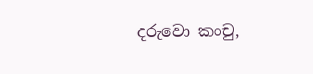දරුවො කංචු,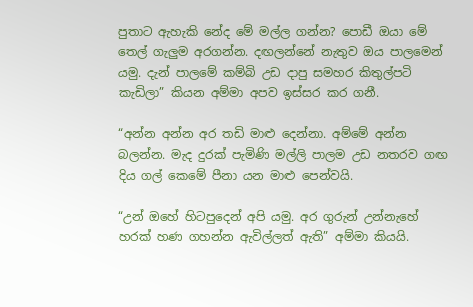පුතාට ඇහැකි නේද මේ මල්ල ගන්න? පොඩී ඔයා මේ තෙල් ගැලුම අරගන්න. දඟලන්නේ නැතුව ඔය පාලමෙන් යමු. දැන් පාලමේ කම්බි උඩ දාපු සමහර කිතුල්පටි කැඩිලා” කියන අම්මා අපව ඉස්සර කර ගනී.

“අන්න අන්න අර තඩි මාළු දෙන්නා. අම්මේ අන්න බලන්න. මැද දුරක් පැමිණි මල්ලි පාලම උඩ නතරව ගඟ දිය ගල් කෙමේ පීනා යන මාළු පෙන්වයි.

“උන් ඔහේ හිටපුදෙන් අපි යමු. අර ගුරුන් උන්නැහේ හරක් හණ ගහන්න ඇවිල්ලත් ඇති” අම්මා කියයි.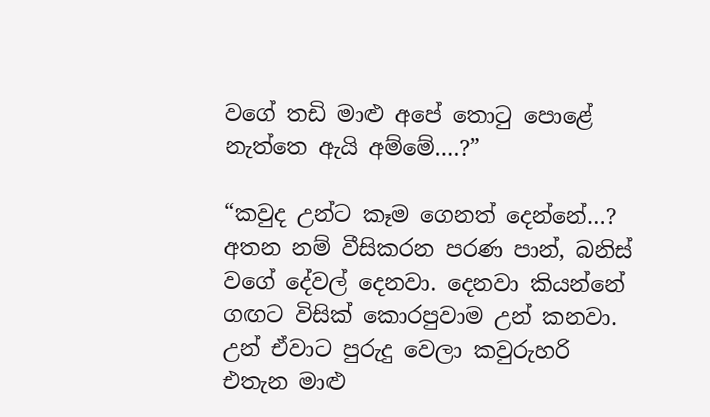වගේ තඩි මාළු අපේ තොටු පොළේ නැත්තෙ ඇයි අම්මේ….?”

“කවුද උන්ට කෑම ගෙනත් දෙන්නේ…? අතන නම් වීසිකරන පරණ පාන්, බනිස් වගේ දේවල් දෙනවා. දෙනවා කියන්නේ ගඟට විසික් කොරපුවාම උන් කනවා. උන් ඒවාට පුරුදු වෙලා කවුරුහරි එතැන මාළු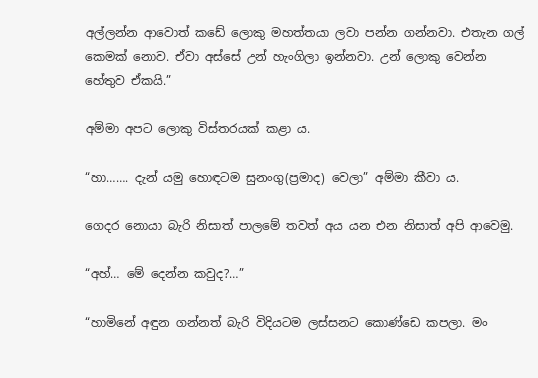අල්ලන්න ආවොත් කඩේ ලොකු මහත්තයා ලවා පන්න ගන්නවා. එතැන ගල් කෙමක් නොව. ඒවා අස්සේ උන් හැංගිලා ඉන්නවා. උන් ලොකු වෙන්න හේතුව ඒකයි.”

අම්මා අපට ලොකු විස්තරයක් කළා ය.

“හා……. දැන් යමු හොඳටම සුනංගු(ප්‍රමාද) වෙලා” අම්මා කීවා ය.

ගෙදර නොයා බැරි නිසාත් පාලමේ තවත් අය යන එන නිසාත් අපි ආවෙමු.

“අහ්… මේ දෙන්න කවුද?…”

“හාමිනේ අඳුන ගන්නත් බැරි විදියටම ලස්සනට කොණ්ඩෙ කපලා. මං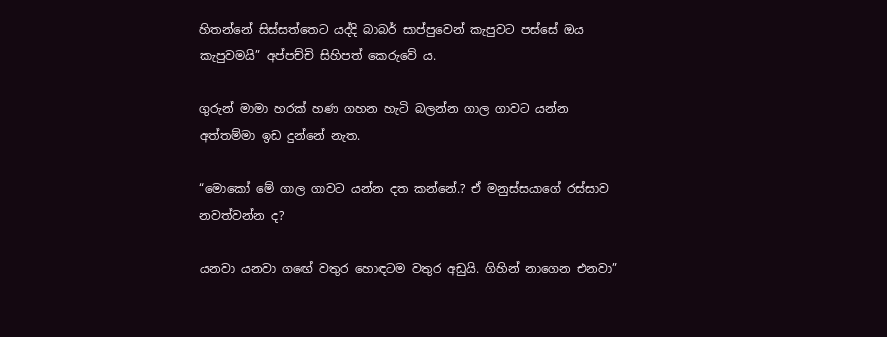හිතන්නේ සිස්සත්තෙට යද්දි බාබර් සාප්පුවෙන් කැපුවට පස්සේ ඔය කැපුවමයි” අප්පච්චි සිහිපත් කෙරුවේ ය.

ගුරුන් මාමා හරක් හණ ගහන හැටි බලන්න ගාල ගාවට යන්න අත්තම්මා ඉඩ දුන්නේ නැත.

“මොකෝ මේ ගාල ගාවට යන්න දත කන්නේ.? ඒ මනුස්සයාගේ රස්සාව නවත්වන්න ද?

යනවා යනවා ගඟේ වතුර හොඳටම වතුර අඩුයි. ගිහින් නාගෙන එනවා”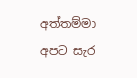අත්තම්මා අපට සැර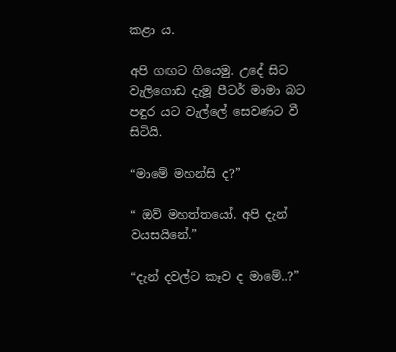කළා ය.

අපි ගඟට ගියෙමු. උදේ සිට වැලිගොඩ දැමූ පීටර් මාමා බට පඳුර යට වැල්ලේ සෙවණට වී සිටියි.

“මාමේ මහන්සි ද?”

“ ඔව් මහත්තයෝ. අපි දැන් වයසයිනේ.”

“දැන් දවල්ට කෑව ද මාමේ..?”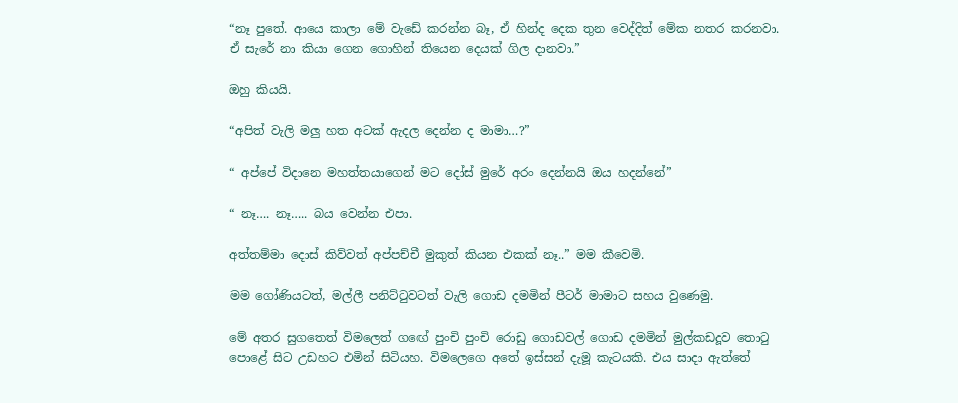“නෑ පුතේ. ආයෙ කාලා මේ වැඩේ කරන්න බෑ, ඒ හින්ද දෙක තුන වෙද්දිත් මේක නතර කරනවා. ඒ සැරේ නා කියා ගෙන ගොහින් තියෙන දෙයක් ගිල දානවා.”

ඔහු කියයි.

“අපිත් වැලි මලු හත අටක් ඇදල දෙන්න ද මාමා…?”

“ අප්පේ විදානෙ මහත්තයාගෙන් මට දෝස් මුරේ අරං දෙන්නයි ඔය හදන්නේ”

“ නෑ…. නෑ….. බය වෙන්න එපා.

අත්තම්මා දොස් කිව්වත් අප්පච්චී මුකුත් කියන එකක් නෑ..” මම කීවෙමි.

මම ගෝණියටත්, මල්ලී පනිට්ටුවටත් වැලි ගොඩ දමමින් පීටර් මාමාට සහය වුණෙමු.

මේ අතර සුගතෙත් විමලෙත් ගඟේ පුංචි පුංචි රොඩු ගොඩවල් ගොඩ දමමින් මුල්කඩදූව තොටු පොළේ සිට උඩහට එමින් සිටියහ. විමලෙගෙ අතේ ඉස්සන් දැමූ කැටයකි. එය සාදා ඇත්තේ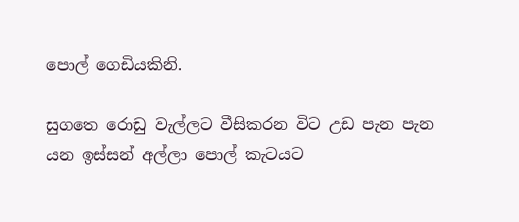පොල් ගෙඩියකිනි.

සුගතෙ රොඩු වැල්ලට වීසිකරන විට උඩ පැන පැන යන ඉස්සන් අල්ලා පොල් කැටයට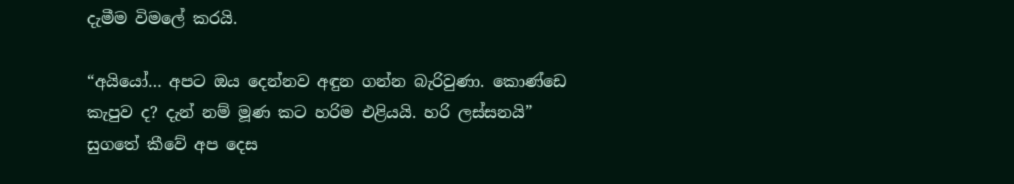දැමීම විමලේ කරයි.

“අයියෝ… අපට ඔය දෙන්නව අඳුන ගන්න බැරිවුණා. කොණ්ඩෙ කැපුව ද? දැන් නම් මූණ කට හරිම එළියයි. හරි ලස්සනයි” සුගතේ කීවේ අප දෙස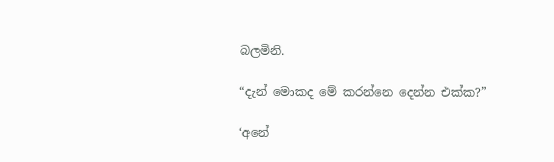බලමිනි.

“දැන් මොකද මේ කරන්නෙ දෙන්න එක්ක?”

‘අනේ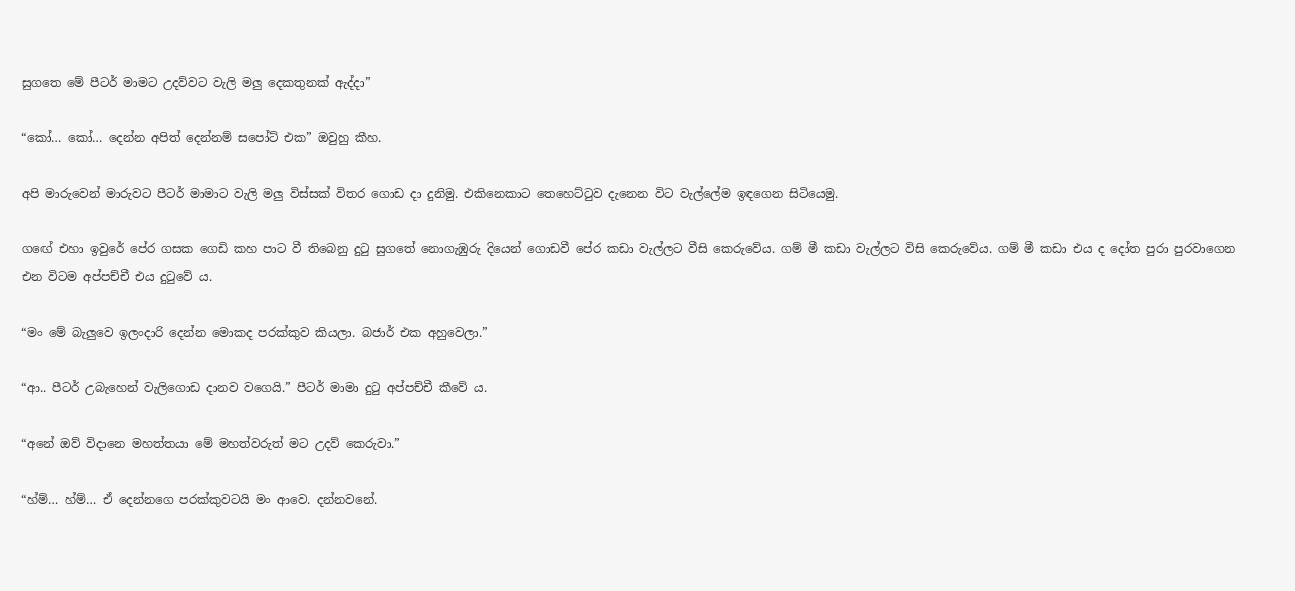සුගතෙ මේ පීටර් මාමට උදව්වට වැලි මලු දෙකතුනක් ඇද්දා”

“කෝ… කෝ… දෙන්න අපිත් දෙන්නම් සපෝට් එක” ඔවුහු කීහ.

අපි මාරුවෙන් මාරුවට පීටර් මාමාට වැලි මලු විස්සක් විතර ගොඩ දා දුනිමු. එකිනෙකාට තෙහෙට්ටුව දැනෙන විට වැල්ලේම ඉඳගෙන සිටියෙමු.

ගඟේ එහා ඉවුරේ පේර ගසක ගෙඩි කහ පාට වී තිබෙනු දුටු සුගතේ නොගැඹුරු දියෙන් ගොඩවී පේර කඩා වැල්ලට වීසි කෙරුවේය. ගම් මී කඩා වැල්ලට විසි කෙරුවේය. ගම් මී කඩා එය ද දෝත පුරා පුරවාගෙන එන විටම අප්පච්චී එය දුටුවේ ය.

“මං මේ බැලුවෙ ඉලංදාරි දෙන්න මොකද පරක්කුව කියලා. බජාර් එක අහුවෙලා.”

“ආ.. පීටර් උබැහෙන් වැලිගොඩ දානව වගෙයි.” පීටර් මාමා දුටු අප්පච්චී කීවේ ය.

“අනේ ඔව් විදානෙ මහත්තයා මේ මහත්වරුත් මට උදව් කෙරුවා.”

“හ්ම්… හ්ම්… ඒ දෙන්නගෙ පරක්කුවටයි මං ආවෙ. දන්නවනේ.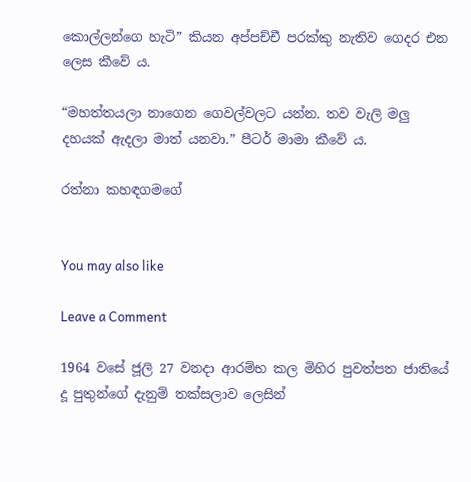කොල්ලන්ගෙ හැටි” කියන අප්පච්චී පරක්කු නැතිව ගෙදර එන ලෙස කීවේ ය.

“මහත්තයලා නාගෙන ගෙවල්වලට යන්න. තව වැලි මලු දහයක් ඇදලා මාත් යනවා.” පීටර් මාමා කීවේ ය.

රත්නා කහඳගමගේ


You may also like

Leave a Comment

1964 වසේ ජූලි 27 වනදා ආරම්භ කල මිහිර පුවත්පත ජාතියේ දූ පුතුන්ගේ දැනුම් තක්සලාව ලෙසින්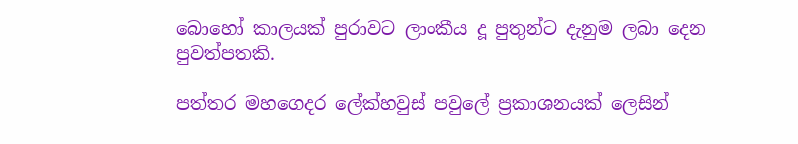බොහෝ කාලයක් පුරාවට ලාංකීය දූ පුතුන්ට දැනුම ලබා දෙන පුවත්පතකි.

පත්තර මහගෙදර ලේක්හවුස් පවුලේ ප්‍රකාශනයක් ලෙසින්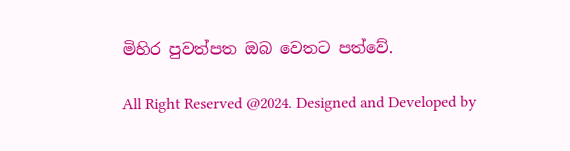මිහිර පුවත්පත ඔබ වෙතට පත්වේ.

All Right Reserved @2024. Designed and Developed by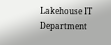Lakehouse IT Department